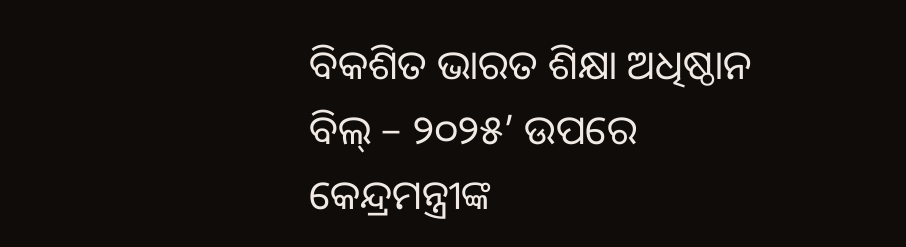ବିକଶିତ ଭାରତ ଶିକ୍ଷା ଅଧିଷ୍ଠାନ ବିଲ୍ – ୨୦୨୫’ ଉପରେ କେନ୍ଦ୍ରମନ୍ତ୍ରୀଙ୍କ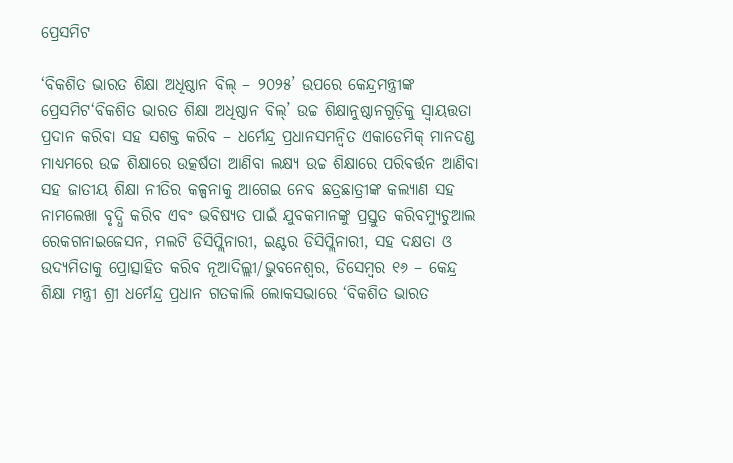ପ୍ରେସମିଟ

‘ବିକଶିତ ଭାରତ ଶିକ୍ଷା ଅଧିଷ୍ଠାନ ବିଲ୍ – ୨୦୨୫’ ଉପରେ କେନ୍ଦ୍ରମନ୍ତ୍ରୀଙ୍କ ପ୍ରେସମିଟ‘ବିକଶିତ ଭାରତ ଶିକ୍ଷା ଅଧିଷ୍ଠାନ ବିଲ୍’ ଉଚ୍ଚ ଶିକ୍ଷାନୁଷ୍ଠାନଗୁଡ଼ିକୁ ସ୍ୱାୟତ୍ତତା ପ୍ରଦାନ କରିବା ସହ ସଶକ୍ତ କରିବ – ଧର୍ମେନ୍ଦ୍ର ପ୍ରଧାନସମନ୍ୱିତ ଏକାଡେମିକ୍ ମାନଦଣ୍ଡ ମାଧ୍ୟମରେ ଉଚ୍ଚ ଶିକ୍ଷାରେ ଉତ୍କର୍ଷତା ଆଣିବା ଲକ୍ଷ୍ୟ ଉଚ୍ଚ ଶିକ୍ଷାରେ ପରିବର୍ତ୍ତନ ଆଣିବା ସହ ଜାତୀୟ ଶିକ୍ଷା ନୀତିର କଳ୍ପନାକୁ ଆଗେଇ ନେବ ଛତ୍ରଛାତ୍ରୀଙ୍କ କଲ୍ୟାଣ ସହ ନାମଲେଖା ବୃଦ୍ଧି କରିବ ଏବଂ ଭବିଷ୍ୟତ ପାଇଁ ଯୁବକମାନଙ୍କୁ ପ୍ରସ୍ତୁତ କରିବମ୍ୟୁଚୁଆଲ ରେକଗନାଇଜେସନ, ମଲଟି ଡିସିପ୍ଲିନାରୀ, ଇଣ୍ଟର ଡିସିପ୍ଲିନାରୀ, ସହ ଦକ୍ଷତା ଓ ଉଦ୍ୟମିତାକୁ ପ୍ରୋତ୍ସାହିତ କରିବ ନୂଆଦିଲ୍ଲୀ/ଭୁବନେଶ୍ୱର, ଡିସେମ୍ବର ୧୬ – କେନ୍ଦ୍ର ଶିକ୍ଷା ମନ୍ତ୍ରୀ ଶ୍ରୀ ଧର୍ମେନ୍ଦ୍ର ପ୍ରଧାନ ଗତକାଲି ଲୋକସଭାରେ ‘ବିକଶିତ ଭାରତ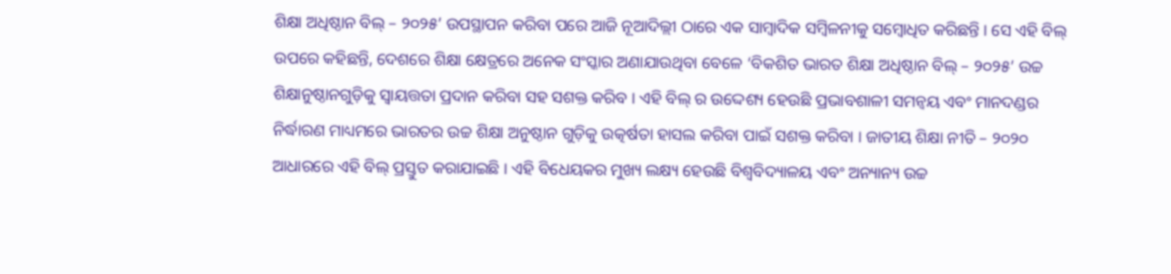ଶିକ୍ଷା ଅଧିଷ୍ଠାନ ବିଲ୍ – ୨୦୨୫’ ଉପସ୍ଥାପନ କରିବା ପରେ ଆଜି ନୂଆଦିଲ୍ଲୀ ଠାରେ ଏକ ସାମ୍ବାଦିକ ସମ୍ବିଳନୀକୁ ସମ୍ବୋଧିତ କରିଛନ୍ତି । ସେ ଏହି ବିଲ୍ ଉପରେ କହିଛନ୍ତି, ଦେଶରେ ଶିକ୍ଷା କ୍ଷେତ୍ରରେ ଅନେକ ସଂସ୍କାର ଅଣାଯାଉଥିବା ବେଳେ ‘ବିକଶିତ ଭାରତ ଶିକ୍ଷା ଅଧିଷ୍ଠାନ ବିଲ୍ – ୨୦୨୫’ ଉଚ୍ଚ ଶିକ୍ଷାନୁଷ୍ଠାନଗୁଡ଼ିକୁ ସ୍ୱାୟତ୍ତତା ପ୍ରଦାନ କରିବା ସହ ସଶକ୍ତ କରିବ । ଏହି ବିଲ୍ ର ଉଦ୍ଦେଶ୍ୟ ହେଉଛି ପ୍ରଭାବଶାଳୀ ସମନ୍ୱୟ ଏବଂ ମାନଦଣ୍ଡର ନିର୍ଦ୍ଧାରଣ ମାଧ୍ୟମରେ ଭାରତର ଉଚ୍ଚ ଶିକ୍ଷା ଅନୁଷ୍ଠାନ ଗୁଡ଼ିକୁ ଉତ୍କର୍ଷତା ହାସଲ କରିବା ପାଇଁ ସଶକ୍ତ କରିବା । ଜାତୀୟ ଶିକ୍ଷା ନୀତି – ୨୦୨୦ ଆଧାରରେ ଏହି ବିଲ୍ ପ୍ରସ୍ତୁତ କରାଯାଇଛି । ଏହି ବିଧେୟକର ମୁଖ୍ୟ ଲକ୍ଷ୍ୟ ହେଉଛି ବିଶ୍ୱବିଦ୍ୟାଳୟ ଏବଂ ଅନ୍ୟାନ୍ୟ ଉଚ୍ଚ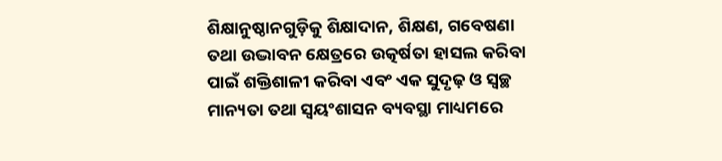ଶିକ୍ଷାନୁଷ୍ଠାନଗୁଡ଼ିକୁ ଶିକ୍ଷାଦାନ, ଶିକ୍ଷଣ, ଗବେଷଣା ତଥା ଉଦ୍ଭାବନ କ୍ଷେତ୍ରରେ ଉତ୍କର୍ଷତା ହାସଲ କରିବା ପାଇଁ ଶକ୍ତିଶାଳୀ କରିବା ଏବଂ ଏକ ସୁଦୃଢ଼ ଓ ସ୍ୱଚ୍ଛ ମାନ୍ୟତା ତଥା ସ୍ୱୟଂଶାସନ ବ୍ୟବସ୍ଥା ମାଧ୍ୟମରେ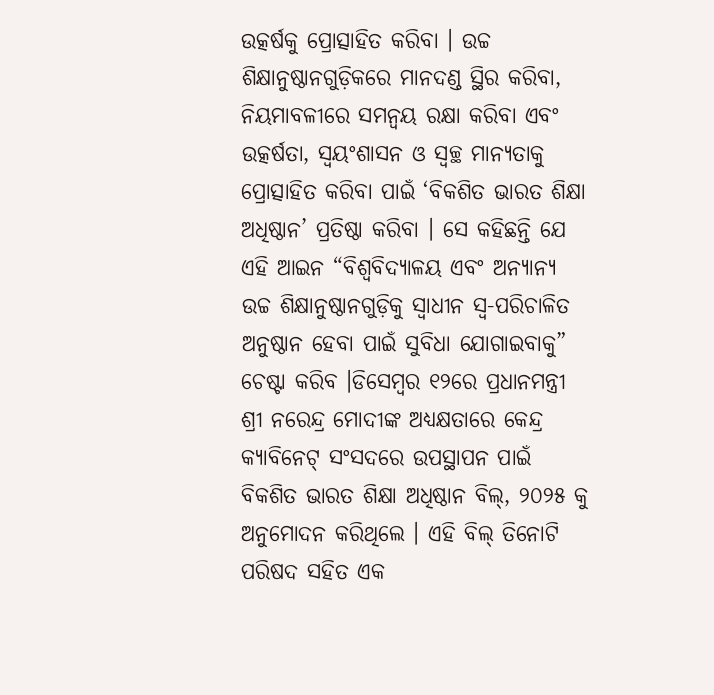ଉତ୍କର୍ଷକୁ ପ୍ରୋତ୍ସାହିତ କରିବା । ଉଚ୍ଚ ଶିକ୍ଷାନୁଷ୍ଠାନଗୁଡ଼ିକରେ ମାନଦଣ୍ଡ ସ୍ଥିର କରିବା, ନିୟମାବଳୀରେ ସମନ୍ୱୟ ରକ୍ଷା କରିବା ଏବଂ ଉତ୍କର୍ଷତା, ସ୍ୱୟଂଶାସନ ଓ ସ୍ୱଚ୍ଛ ମାନ୍ୟତାକୁ ପ୍ରୋତ୍ସାହିତ କରିବା ପାଇଁ ‘ବିକଶିତ ଭାରତ ଶିକ୍ଷା ଅଧିଷ୍ଠାନ’ ପ୍ରତିଷ୍ଠା କରିବା । ସେ କହିଛନ୍ତି ଯେ ଏହି ଆଇନ “ବିଶ୍ୱବିଦ୍ୟାଳୟ ଏବଂ ଅନ୍ୟାନ୍ୟ ଉଚ୍ଚ ଶିକ୍ଷାନୁଷ୍ଠାନଗୁଡ଼ିକୁ ସ୍ୱାଧୀନ ସ୍ୱ-ପରିଚାଳିତ ଅନୁଷ୍ଠାନ ହେବା ପାଇଁ ସୁବିଧା ଯୋଗାଇବାକୁ” ଚେଷ୍ଟା କରିବ ।ଡିସେମ୍ବର ୧୨ରେ ପ୍ରଧାନମନ୍ତ୍ରୀ ଶ୍ରୀ ନରେନ୍ଦ୍ର ମୋଦୀଙ୍କ ଅଧ୍ୟକ୍ଷତାରେ କେନ୍ଦ୍ର କ୍ୟାବିନେଟ୍ ସଂସଦରେ ଉପସ୍ଥାପନ ପାଇଁ ବିକଶିତ ଭାରତ ଶିକ୍ଷା ଅଧିଷ୍ଠାନ ବିଲ୍, ୨୦୨୫ କୁ ଅନୁମୋଦନ କରିଥିଲେ । ଏହି ବିଲ୍ ତିନୋଟି ପରିଷଦ ସହିତ ଏକ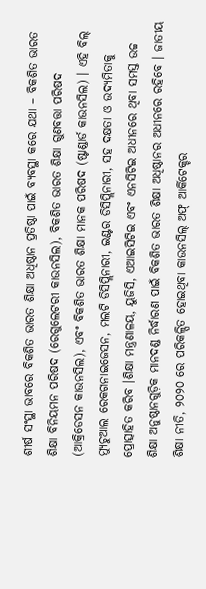ଶୀର୍ଷ ସଂସ୍ଥା ଭାବରେ ବିକଶିତ ଭାରତ ଶିକ୍ଷା ଅଧିଷ୍ଠାନ ପ୍ରତିଷ୍ଠା ପାଇଁ ବ୍ୟବସ୍ଥା କରେ ଯଥା – ବିକଶିତ ଭାରତ ଶିକ୍ଷା ବିନିୟମନ ପରିଷଦ (ରେଗୁଲେଟରୀ କାଉନସିଲ), ବିକଶିତ ଭାରତ ଶିକ୍ଷା ଗୁଣବତ୍ତା ପରିଷଦ (ଆକ୍ରିଡେସନ କାଉନସିଲ), ଏବଂ ବିକଶିତ ଭାରତ ଶିକ୍ଷା ମାନକ ପରିଷଦ (ଷ୍ଟାଣ୍ଡାର୍ଡ କାଉନସିଲ) । ଏହି ବିଲ୍ ମ୍ୟୁଚୁଆଲ ରେକଗନାଇଜେସନ, ମଲଟି ଡିସିପ୍ଲିନାରୀ, ଇଣ୍ଟର ଡିସିପ୍ଲିନାରୀ, ସହ ଦକ୍ଷତା ଓ ଉଦ୍ୟମିତାକୁ ପ୍ରୋତ୍ସାହିତ କରିବ ।ଶିକ୍ଷା ମନ୍ତ୍ରଣାଳୟ, ୟୁଜିସି, ଏଆଇସିଟିଇ ଏବଂ ଏନସିଟିଇ ଅଧୀନରେ ଥିବା ସମସ୍ତ ଉଚ୍ଚ ଶିକ୍ଷା ଅନୁଷ୍ଠାନଗୁଡ଼ିକ ମାନଦଣ୍ଡ ନିର୍ଦ୍ଧାରଣ ପାଇଁ ବିକଶିତ ଭାରତ ଶିକ୍ଷା ଅଧିଷ୍ଠାନର ଅଧୀନରେ ରହିବେ । ଜାତୀୟ ଶିକ୍ଷା ନୀତି, ୨୦୨୦ ରେ ପରିକଳ୍ପିତ ହୋଇଥିବା କାଉନସିଲ୍ ଅଫ୍ ଆର୍କିଟେକ୍ଚର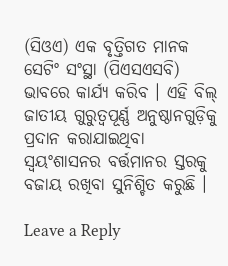(ସିଓଏ) ଏକ ବୃତ୍ତିଗତ ମାନକ ସେଟିଂ ସଂସ୍ଥା (ପିଏସଏସବି) ଭାବରେ କାର୍ଯ୍ୟ କରିବ । ଏହି ବିଲ୍ ଜାତୀୟ ଗୁରୁତ୍ୱପୂର୍ଣ୍ଣ ଅନୁଷ୍ଠାନଗୁଡ଼ିକୁ ପ୍ରଦାନ କରାଯାଇଥିବା ସ୍ୱୟଂଶାସନର ବର୍ତ୍ତମାନର ସ୍ତରକୁ ବଜାୟ ରଖିବା ସୁନିଶ୍ଚିତ କରୁଛି ।

Leave a Reply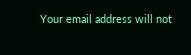Your email address will not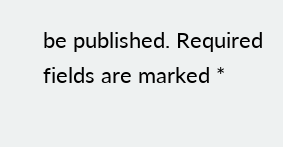be published. Required fields are marked *